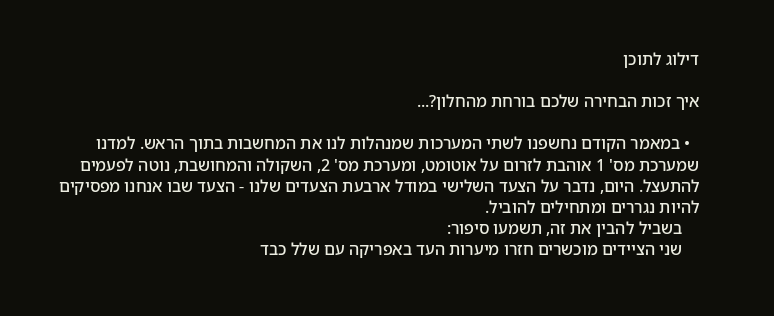דילוג לתוכן

איך זכות הבחירה שלכם בורחת מהחלון?...

  • במאמר הקודם נחשפנו לשתי המערכות שמנהלות לנו את המחשבות בתוך הראש. למדנו שמערכת מס' 1 אוהבת לזרום על אוטומט, ומערכת מס' 2, השקולה והמחושבת, נוטה לפעמים להתעצל. היום, נדבר על הצעד השלישי במודל ארבעת הצעדים שלנו - הצעד שבו אנחנו מפסיקים להיות נגררים ומתחילים להוביל.
    בשביל להבין את זה, תשמעו סיפור:
    שני הציידים מוכשרים חזרו מיערות העד באפריקה עם שלל כבד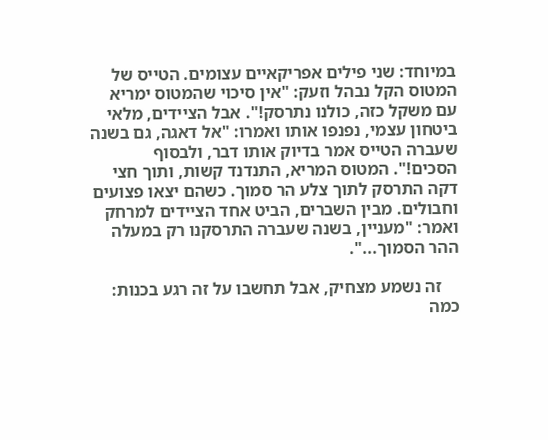במיוחד: שני פילים אפריקאיים עצומים. הטייס של המטוס הקל נבהל וזעק: "אין סיכוי שהמטוס ימריא עם משקל כזה, כולנו נתרסק!". אבל הציידים, מלאי ביטחון עצמי, נפנפו אותו ואמרו: "אל דאגה, גם בשנה שעברה הטייס אמר בדיוק אותו דבר, ולבסוף הסכים!". המטוס המריא, התנדנד קשות, ותוך חצי דקה התרסק לתוך צלע הר סמוך. כשהם יצאו פצועים וחבולים. מבין השברים, הביט אחד הציידים למרחק ואמר: "מעניין, בשנה שעברה התרסקנו רק במעלה ההר הסמוך...".

    זה נשמע מצחיק, אבל תחשבו על זה רגע בכנות: כמה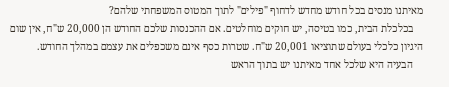מאיתנו מנסים בכל חודש מחדש לדחוף "פילים" לתוך המטוס המשפחתי שלהם?
    בכלכלת הבית, כמו בטיסה, יש חוקים מוחלטים. אם ההכנסות שלכם החודש הן 20,000 ש"ח, אין שום היגיון כלכלי בעולם שתוציאו 20,001 ש"ח. שטרות כסף אינם משכפלים את עצמם במהלך החודש.
    הבעיה היא שלכל אחד מאיתנו יש בתוך הראש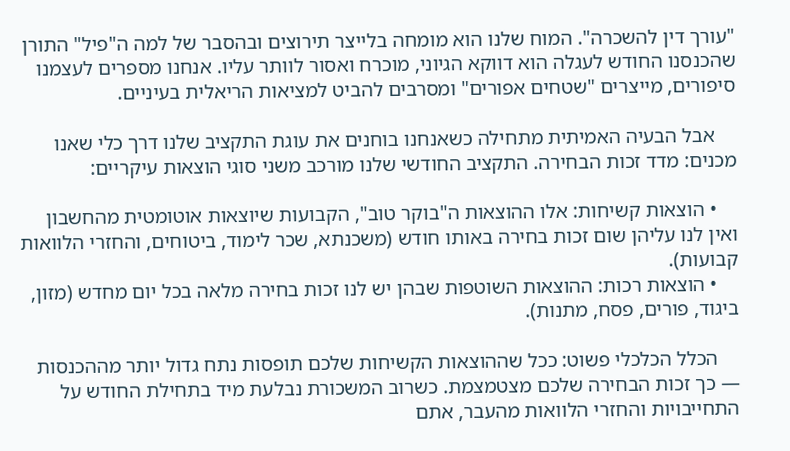"עורך דין להשכרה". המוח שלנו הוא מומחה בלייצר תירוצים ובהסבר של למה ה"פיל" התורן שהכנסנו החודש לעגלה הוא דווקא הגיוני, מוכרח ואסור לוותר עליו. אנחנו מספרים לעצמנו סיפורים, מייצרים "שטחים אפורים" ומסרבים להביט למציאות הריאלית בעיניים.

    אבל הבעיה האמיתית מתחילה כשאנחנו בוחנים את עוגת התקציב שלנו דרך כלי שאנו מכנים: מדד זכות הבחירה. התקציב החודשי שלנו מורכב משני סוגי הוצאות עיקריים:

    • הוצאות קשיחות: אלו ההוצאות ה"בוקר טוב", הקבועות שיוצאות אוטומטית מהחשבון ואין לנו עליהן שום זכות בחירה באותו חודש (משכנתא, שכר לימוד, ביטוחים, והחזרי הלוואות קבועות).
    • הוצאות רכות: ההוצאות השוטפות שבהן יש לנו זכות בחירה מלאה בכל יום מחדש (מזון, ביגוד, פורים, פסח, מתנות).

    הכלל הכלכלי פשוט: ככל שההוצאות הקשיחות שלכם תופסות נתח גדול יותר מההכנסות — כך זכות הבחירה שלכם מצטמצמת. כשרוב המשכורת נבלעת מיד בתחילת החודש על התחייבויות והחזרי הלוואות מהעבר, אתם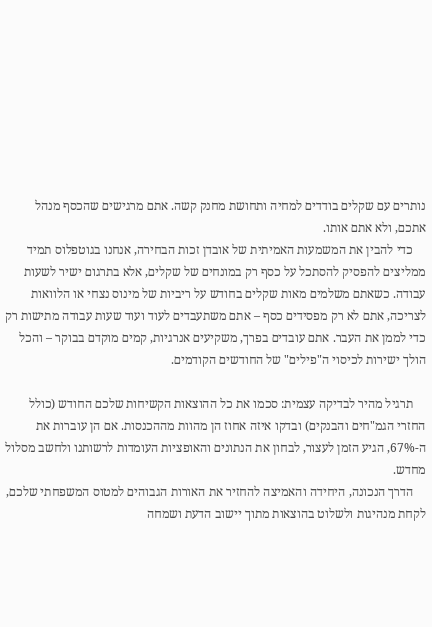נותרים עם שקלים בודדים למחיה ותחושת מחנק קשה. אתם מרגישים שהכסף מנהל אתכם, ולא אתם אותו.
    כדי להבין את המשמעות האמיתית של אובדן זכות הבחירה, אנחנו בגוטפלוס תמיד ממליצים להפסיק להסתכל על כסף רק במונחים של שקלים, אלא בתרגום ישיר לשעות עבודה. כשאתם משלמים מאות שקלים בחודש על ריביות של מינוס נצחי או הלוואות לצריכה, אתם לא רק מפסידים כסף – אתם משתעבדים לעוד ועוד שעות עבודה מתישות רק כדי לממן את העבר. אתם עובדים בפרך, משקיעים אנרגיות, קמים מוקדם בבוקר – והכל הולך ישירות לכיסוי ה"פילים" של החודשים הקודמים.

    תרגיל מהיר לבדיקה עצמית: סכמו את כל ההוצאות הקשיחות שלכם החודש (כולל החזרי הגמ"חים והבנקים) ובדקו איזה אחוז הן מהוות מההכנסות. אם הן עוברות את ה-67%, הגיע הזמן לעצור, לבחון את הנתונים והאופציות העומדות לרשותנו ולחשב מסלול מחדש.
    הדרך הנכונה, היחידה והאמיצה להחזיר את האורות הגבוהים למטוס המשפחתי שלכם, לקחת מנהיגות ולשלוט בהוצאות מתוך יישוב הדעת ושמחה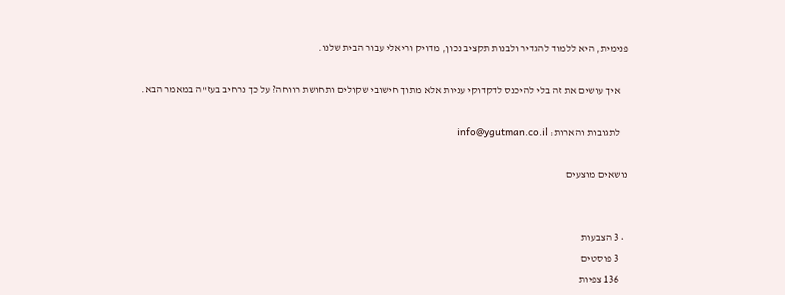פנימית, היא ללמוד להגדיר ולבנות תקציב נכון, מדויק וריאלי עבור הבית שלנו.

    איך עושים את זה בלי להיכנס לדקדוקי עניות אלא מתוך חישובי שקולים ותחושת רווחה? על כך נרחיב בעז"ה במאמר הבא.

    לתגובות והארות: info@ygutman.co.il

נושאים מוצעים


  • 3 הצבעות
    3 פוסטים
    136 צפיות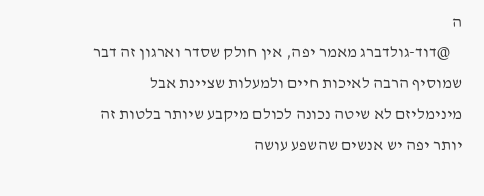ה
    @דוד-גולדברג מאמר יפה, אין חולק שסדר וארגון זה דבר שמוסיף הרבה לאיכות חיים ולמעלות שציינת אבל מינימליזם לא שיטה נכונה לכולם מיקבע שיותר בלטות זה יותר יפה יש אנשים שהשפע עושה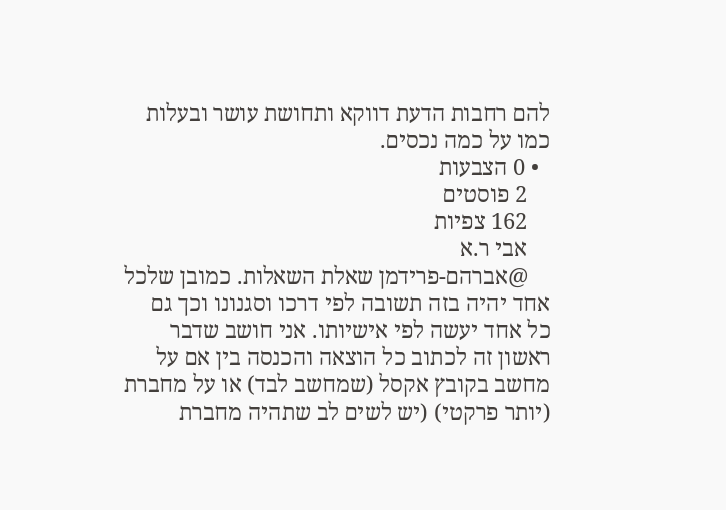להם רחבות הדעת דווקא ותחושת עושר ובעלות כמו על כמה נכסים.
  • 0 הצבעות
    2 פוסטים
    162 צפיות
    אבי ר.א
    @אברהם-פרידמן שאלת השאלות. כמובן שלכל אחד יהיה בזה תשובה לפי דרכו וסגנונו וכך גם כל אחד יעשה לפי אישיותו. אני חושב שדבר ראשון זה לכתוב כל הוצאה והכנסה בין אם על מחשב בקובץ אקסל (שמחשב לבד) או על מחברת (יותר פרקטי) (יש לשים לב שתהיה מחברת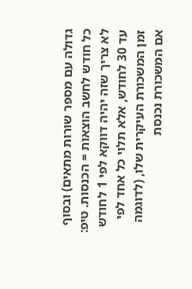גדולה עם מספר שורות מתאים) ובסוף כל חודש לחשב הוצאות = הכנסות. טיפ: לא צריך שזה יהיה דווקא לפי 1 לחודש עד 30 לחודש, אלא תלוי כל אחד לפי זמן המשכורת העיקרית שלו, (לדוגמה אם המשכורת נכנסת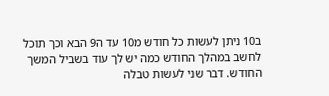ב10 ניתן לעשות כל חודש מ10 עד ה9 הבא וכך תוכל לחשב במהלך החודש כמה יש לך עוד בשביל המשך החודש. דבר שני לעשות טבלה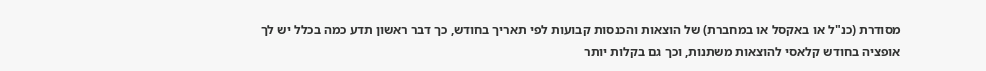מסודרת (כנ"ל או באקסל או במחברת) של הוצאות והכנסות קבועות לפי תאריך בחודש, כך דבר ראשון תדע כמה בכלל יש לך אופציה בחודש קלאסי להוצאות משתנות, וכך גם בקלות יותר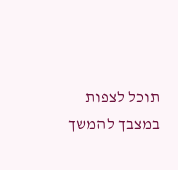תוכל לצפות במצבך להמשך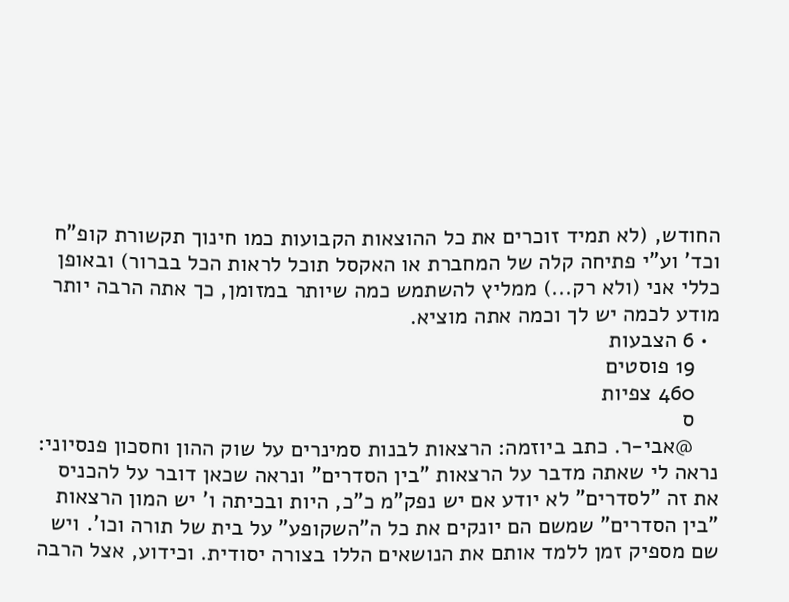החודש, (לא תמיד זוכרים את כל ההוצאות הקבועות כמו חינוך תקשורת קופ"ח וכד' וע"י פתיחה קלה של המחברת או האקסל תוכל לראות הכל בברור) ובאופן כללי אני (ולא רק...) ממליץ להשתמש כמה שיותר במזומן, כך אתה הרבה יותר מודע לכמה יש לך וכמה אתה מוציא.
  • 6 הצבעות
    19 פוסטים
    460 צפיות
    ס
    @אבי-ר. כתב ביוזמה: הרצאות לבנות סמינרים על שוק ההון וחסכון פנסיוני: נראה לי שאתה מדבר על הרצאות "בין הסדרים" ונראה שכאן דובר על להכניס את זה "לסדרים" לא יודע אם יש נפק"מ כ"כ, היות ובכיתה ו' יש המון הרצאות "בין הסדרים" שמשם הם יונקים את כל ה"השקופע" על בית של תורה וכו'. ויש שם מספיק זמן ללמד אותם את הנושאים הללו בצורה יסודית. וכידוע, אצל הרבה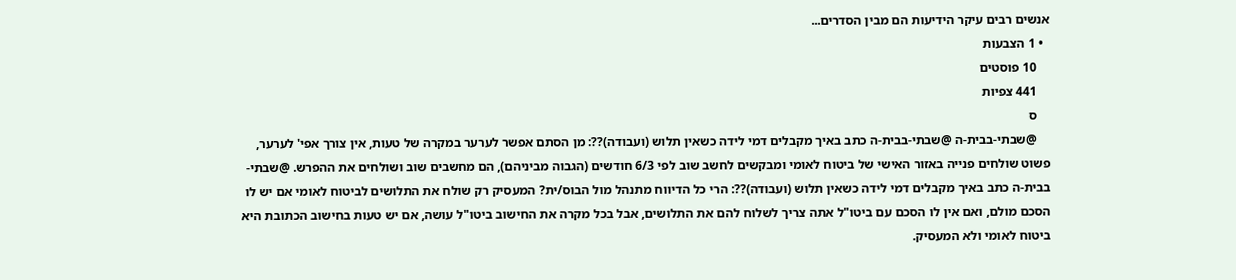אנשים רבים עיקר הידיעות הם מבין הסדרים...
  • 1 הצבעות
    10 פוסטים
    441 צפיות
    ס
    @שבתי-בבית-ה @שבתי-בבית-ה כתב באיך מקבלים דמי לידה כשאין תלוש (ועבודה)??: מן הסתם אפשר לערער במקרה של טעות, אין צורך אפי' לערער, פשוט שולחים פנייה באזור האישי של ביטוח לאומי ומבקשים לחשב שוב לפי 6/3 חודשים (הגבוה מביניהם), הם מחשבים שוב ושולחים את ההפרש. @שבתי-בבית-ה כתב באיך מקבלים דמי לידה כשאין תלוש (ועבודה)??: הרי כל הדיווח מתנהל מול הבוס/ית? המעסיק רק שולח את התלושים לביטוח לאומי אם יש לו הסכם מולם, ואם אין לו הסכם עם ביטו"ל אתה צריך לשלוח להם את התלושים, אבל בכל מקרה את החישוב ביטו"ל עושה, אם יש טעות בחישוב הכתובת היא ביטוח לאומי ולא המעסיק.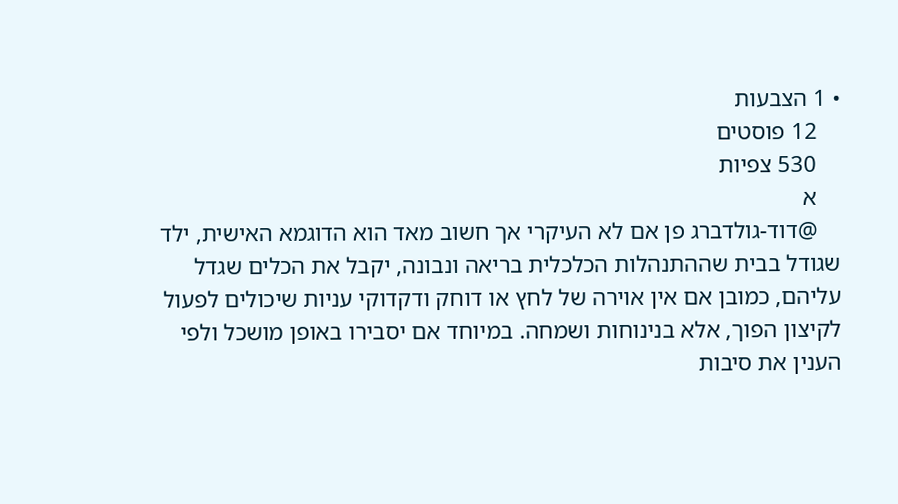• 1 הצבעות
    12 פוסטים
    530 צפיות
    א
    @דוד-גולדברג פן אם לא העיקרי אך חשוב מאד הוא הדוגמא האישית, ילד שגודל בבית שההתנהלות הכלכלית בריאה ונבונה, יקבל את הכלים שגדל עליהם, כמובן אם אין אוירה של לחץ או דוחק ודקדוקי עניות שיכולים לפעול לקיצון הפוך, אלא בנינוחות ושמחה. במיוחד אם יסבירו באופן מושכל ולפי הענין את סיבות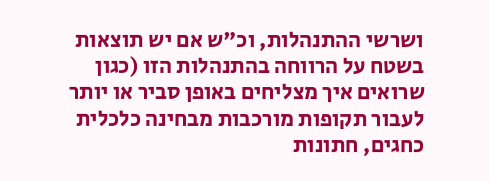ושרשי ההתנהלות, וכ"ש אם יש תוצאות בשטח על הרווחה בהתנהלות הזו (כגון שרואים איך מצליחים באופן סביר או יותר לעבור תקופות מורכבות מבחינה כלכלית כחגים, חתונות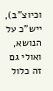וכיוצ"ב), ייש"כ על הנושא, ואולי גם זה כלול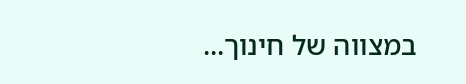במצווה של חינוך...